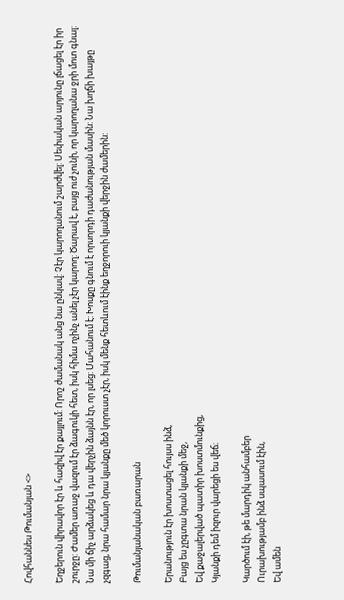Հովհաննես Թումանյան <>

Եղջերուն վիրավոր էր և հազիվ էր քայլում: Որոշ ժամանակ անց նա ընկավ: Չէր կարողանում շարժվել: Սեփական արյունը լճացել էր իր շուրջը: Ժամեր առաջ վազում էր ձագուկի հետ, իսկ հիմա ոչինչ անել չէր կարող: Ծարավ է, բայց ուժ չունի, որ կարողանա ջրի մոտ գնալ: Նա մի ճիչ արձակեց և դա վերչին ձայնն էր, որ լսեց: Մահանում է: Խոսքը գնում է որսորդի դաժանության մասին: Նա խղճի խայթը չզգաց, նրա համար նրա կյանքը մեծ կորուստ չէր, իսկ մենք հետևում էինք եղջորուի կյանքի վերջին ժամերին:

Թումանյանական բառարան

Երանություն էր խոստացել հույսս ինձ,
Բայց ես չըգտա նրան կյանքի մեջ,
Եվ քաջալերված պատիր խոստմունքից,
Կյանքի դեմ իզուր վարեցի ես վեճ։

Կարծում էի, թե մարդիկ անհամբեր
Ուրախությամբ ինձ սպասում էին,
Եվ ամեն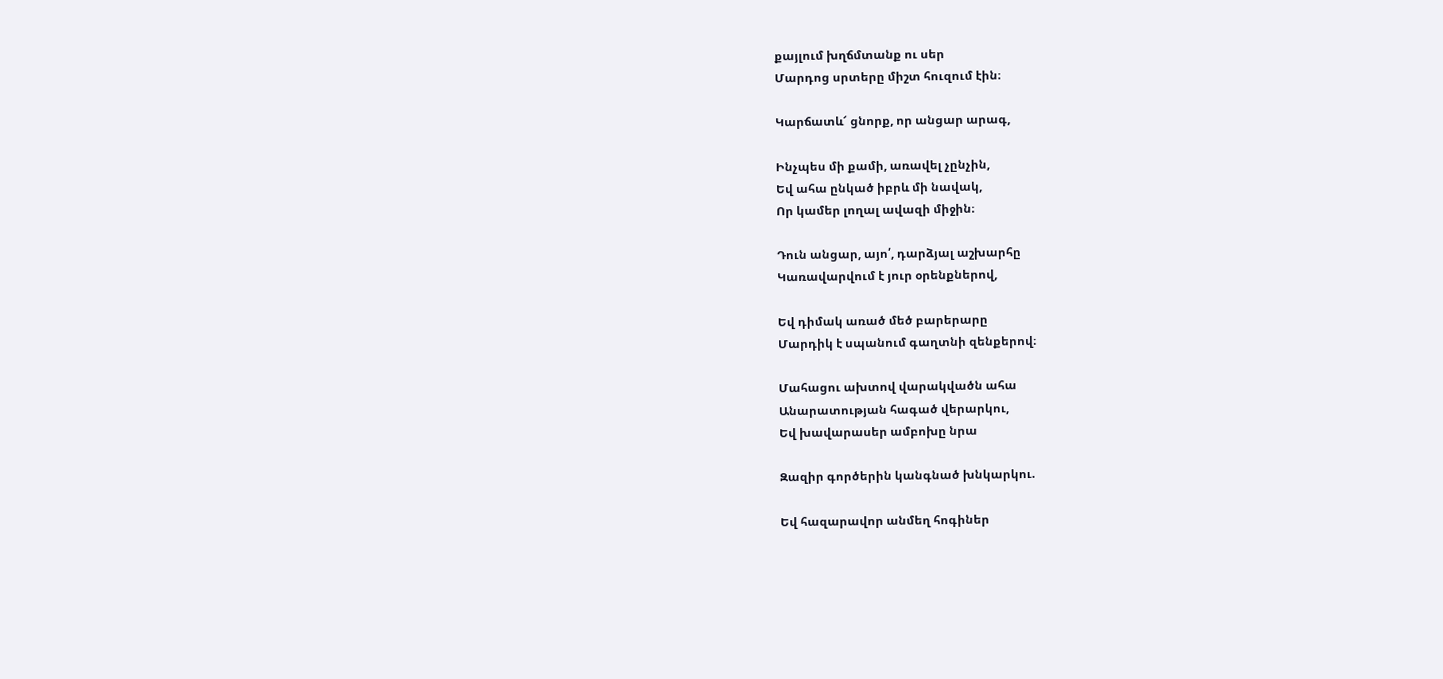քայլում խղճմտանք ու սեր
Մարդոց սրտերը միշտ հուզում էին։

Կարճատև՜ ցնորք, որ անցար արագ,

Ինչպես մի քամի, առավել չընչին,
Եվ ահա ընկած իբրև մի նավակ,
Որ կամեր լողալ ավազի միջին։

Դուն անցար, այո՛, դարձյալ աշխարհը
Կառավարվում է յուր օրենքներով,

Եվ դիմակ առած մեծ բարերարը
Մարդիկ է սպանում գաղտնի զենքերով։

Մահացու ախտով վարակվածն ահա
Անարատության հագած վերարկու,
Եվ խավարասեր ամբոխը նրա

Զազիր գործերին կանգնած խնկարկու.

Եվ հազարավոր անմեղ հոգիներ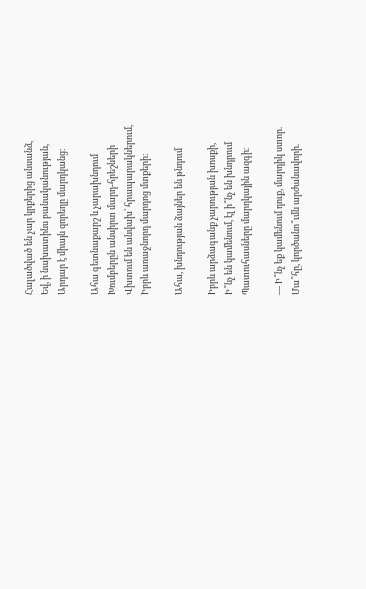Հալածված են չար կրքերից անսանձ,
Եվ, ի նախատինս բանականության,
Արդար է միայն զորեղը մարդկանց։

Ահա գետնաքարշ և չարախնդում
Խումբերըն անսիրտ մարդ-հրեշների
Վխտում են անվախ՝ հրապարակներում,
Իբրև առաջնորդ մարդոց մտքերի։

Ահա, խնդության ձայներ են թնդում

Իբրև արձագանք չարության խոսքի,
Ի՞նչ են կամենում, էլ ի՞նչ են խնդրում
Պատուհասները մարդկային ազգի։

— Ի՞նչ եք կամենում դուք, մարդիկ ստոր.
Մա՞հը, կործանո՞ւմն արժանավորի.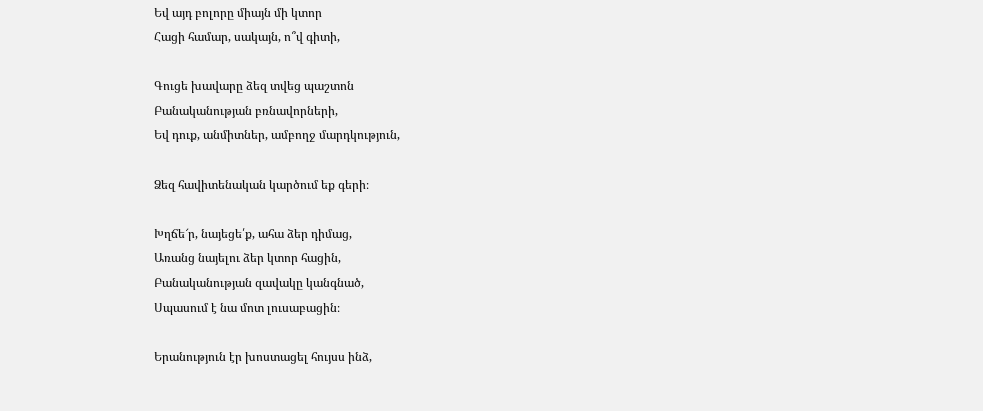Եվ այդ բոլորը միայն մի կտոր
Հացի համար, սակայն, ո՞վ գիտի,

Գուցե խավարը ձեզ տվեց պաշտոն
Բանականության բռնավորների,
Եվ դուք, անմիտներ, ամբողջ մարդկություն,

Ձեզ հավիտենական կարծում եք գերի։

Խղճե՜ր, նայեցե՛ք, ահա ձեր դիմաց,
Առանց նայելու ձեր կտոր հացին,
Բանականության զավակը կանգնած,
Սպասում է նա մոտ լուսաբացին։

Երանություն էր խոստացել հույսս ինձ,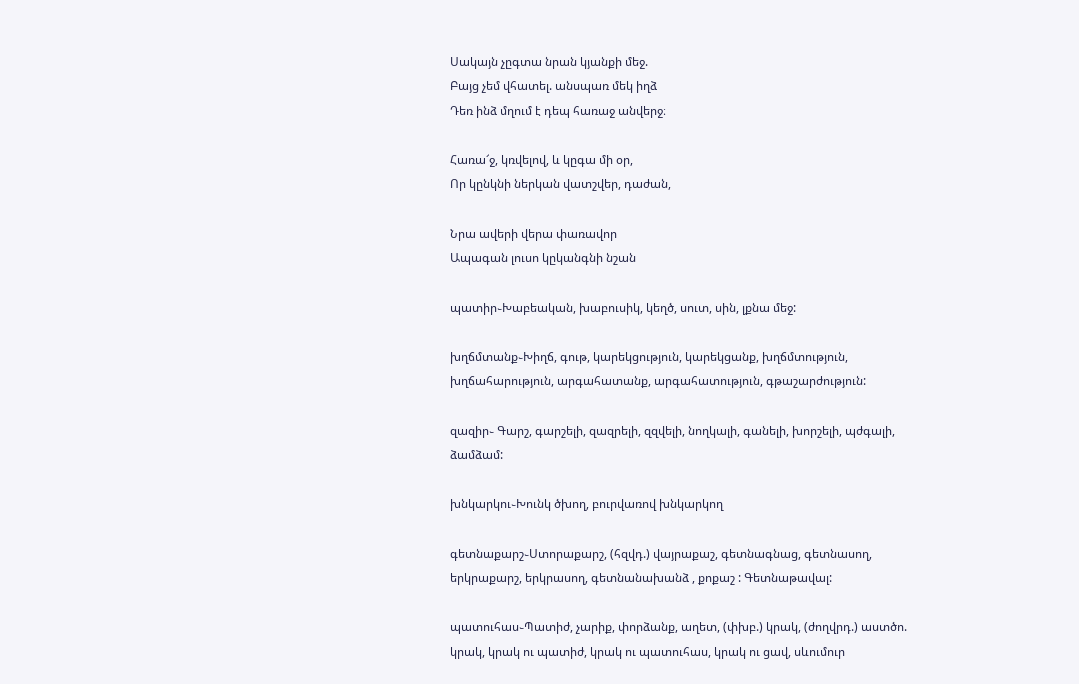Սակայն չըգտա նրան կյանքի մեջ.
Բայց չեմ վհատել. անսպառ մեկ իղձ
Դեռ ինձ մղում է դեպ հառաջ անվերջ։

Հառա՜ջ, կռվելով, և կըգա մի օր,
Որ կընկնի ներկան վատշվեր, դաժան,

Նրա ավերի վերա փառավոր
Ապագան լուսո կըկանգնի նշան

պատիր֊Խաբեական, խաբուսիկ, կեղծ, սուտ, սին, լքնա մեջ:

խղճմտանք֊Խիղճ, գութ, կարեկցություն, կարեկցանք, խղճմտություն, խղճահարություն, արգահատանք, արգահատություն, գթաշարժություն:

զազիր֊ Գարշ, գարշելի, զազրելի, զզվելի, նողկալի, գանելի, խորշելի, պժգալի, ձամձամ:

խնկարկու֊Խունկ ծխող, բուրվառով խնկարկող

գետնաքարշ֊Ստորաքարշ, (հզվդ.) վայրաքաշ, գետնագնաց, գետնասող, երկրաքարշ, երկրասող, գետնանախանձ , քոքաշ : Գետնաթավալ:

պատուհաս֊Պատիժ, չարիք, փորձանք, աղետ, (փխբ.) կրակ, (ժողվրդ.) աստծո. կրակ, կրակ ու պատիժ, կրակ ու պատուհաս, կրակ ու ցավ, սևումուր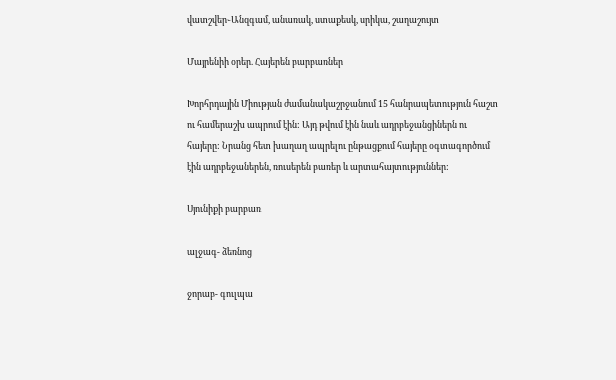վատշվեր֊Անզգամ, անառակ, ստաքեսկ, սրիկա, շաղաշույտ

Մայրենիի օրեր. Հայերեն բարբառներ

Խորհրդային Միության ժամանակաշրջանում 15 հանրապետություն հաշտ ու համերաշխ ապրում էին: Այդ թվում էին նաև ադրբեջանցիներն ու հայերը: Նրանց հետ խաղաղ ապրելու ընթացքում հայերը օգտագործում էին ադրբեջաներեն, ռուսերեն բառեր և արտահայտություններ:

Սյունիքի բարբառ

ալջագ- ձեռնոց

ջորաբ- գուլպա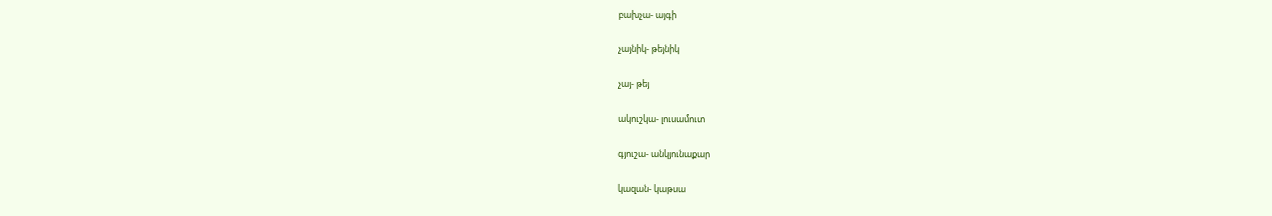բախչա- այգի

չայնիկ- թեյնիկ

չայ- թեյ

ակուշկա- լուսամուտ

գյուշա- անկյունաքար

կազան- կաթսա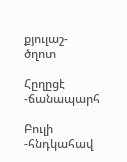քյուլաշ- ծղոտ

Հըղըցէ -ճանապարհ

Բուլի -հնդկահավ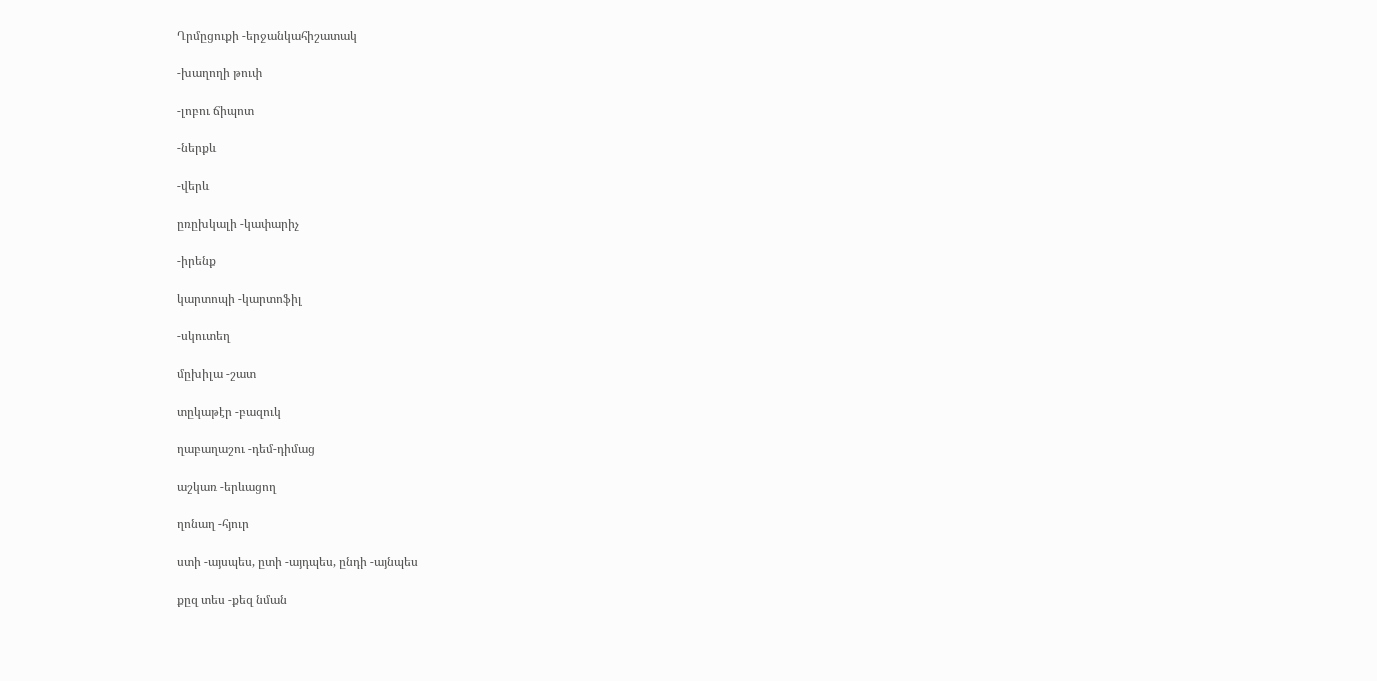Ղրմըցուքի -երջանկահիշատակ

-խաղողի թուփ

-լոբու ճիպոտ

-ներքև

-վերև

ըռըխկալի -կափարիչ

-իրենք

կարտոպի -կարտոֆիլ

-սկուտեղ

մըխիլա -շատ

տըկաթէր -բազուկ

ղաբաղաշու -դեմ-դիմաց

աշկառ -երևացող

ղոնաղ -հյուր

ստի -այսպես, ըտի -այդպես, ընդի -այնպես

քըզ տես -քեզ նման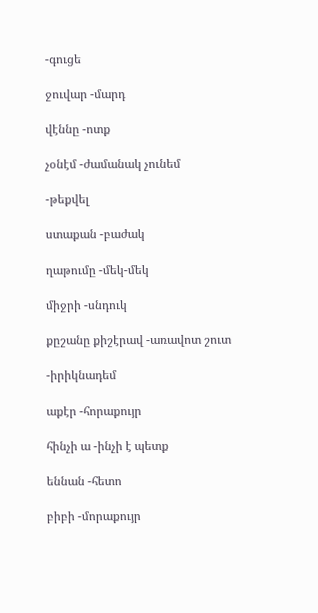-գուցե

ջուվար -մարդ

վէննը -ոտք

չօնէմ -ժամանակ չունեմ

-թեքվել

ստաքան -բաժակ

ղաթումը -մեկ-մեկ

միջրի -սնդուկ

քըշանը քիշէրավ -առավոտ շուտ

-իրիկնադեմ

աքէր -հորաքույր

հինչի ա -ինչի է պետք

եննան -հետո

բիբի -մորաքույր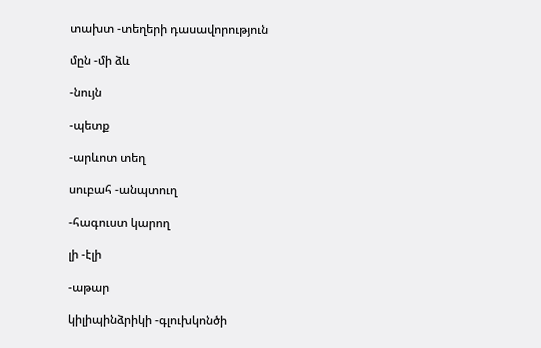տախտ -տեղերի դասավորություն

մըն -մի ձև

-նույն

-պետք

-արևոտ տեղ

սուբահ -անպտուղ

-հագուստ կարող

լի -էլի

-աթար

կիլիպինձրիկի -գլուխկոնծի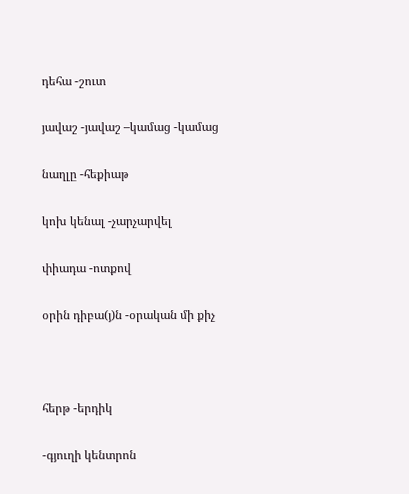դեհա -շուտ

յավաշ -յավաշ –կամաց -կամաց

նաղլը -հեքիաթ

կոխ կենալ -չարչարվել

փիադա -ոտքով

օրին դիբա(յ)ն -օրական մի քիչ



հերթ -երդիկ

-գյուղի կենտրոն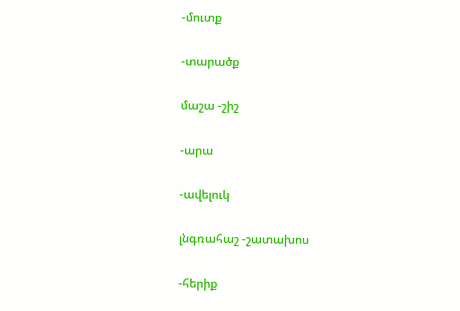-մուտք

-տարածք

մաշա -շիշ

-արա

-ավելուկ

լնգռահաշ -շատախոս

-հերիք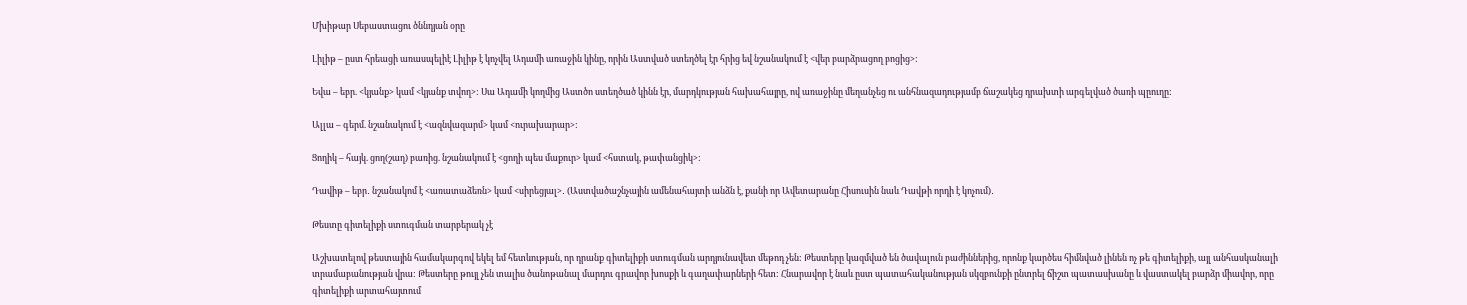Մխիթար Սեբաստացու ծննդյան օրը

Լիլիթ – ըստ հրեացի առասպելիէ Լիլիթ է կոչվել Ադամի առաջին կինը, որին Աստված ստեղծել էր հրից եվ նշանակում է <վեր բարձրացող բոցից>:

Եվա – եբր. <կյանք> կամ <կյանք տվող>: Սա Ադամի կողմից Աստծո ստեղծած կինն էր, մարդկության հախահայրը, ով առաջինը մեղանչեց ու անհնազադությամբ ճաշակեց դրախտի արգելված ծառի պըուղը:

Ալլա – գերմ. նշանակում է <ազնվազարմ> կամ <ուրախարար>:

Ցողիկ – հայկ. ցող(շաղ) բառից. նշանակում է <ցողի պես մաքուր> կամ <հստակ, թափանցիկ>:

Դավիթ – եբր․ նշանակոմ է <առատաձեռն> կամ <սիրեցյալ>․ (Աստվածաշնչային ամենահայտի անձն է, քանի որ Ավետարանը Հիսուսին նաև Դավթի որդի է կոչում)․

Թեստը գիտելիքի ստուգման տարբերակ չէ

Աշխատելով թեստային համակարգով եկել եմ հետևության, որ դրանք գիտելիքի ստուգման արդյունավետ մեթոդ չեն: Թեստերը կազմված են ծավալուն բաժիններից, որոնք կարծես հիմնված լինեն ոչ թե գիտելիքի, այլ անհասկանալի տրամաբանության վրա: Թեստերը թույլ չեն տալիս ծանոթանալ մարդու գրավոր խոսքի և գաղափարների հետ: Հնարավոր է նաև ըստ պատահականության սկզբունքի ընտրել ճիշտ պատասխանը և վաստակել բարձր միավոր, որը գիտելիքի արտահայտում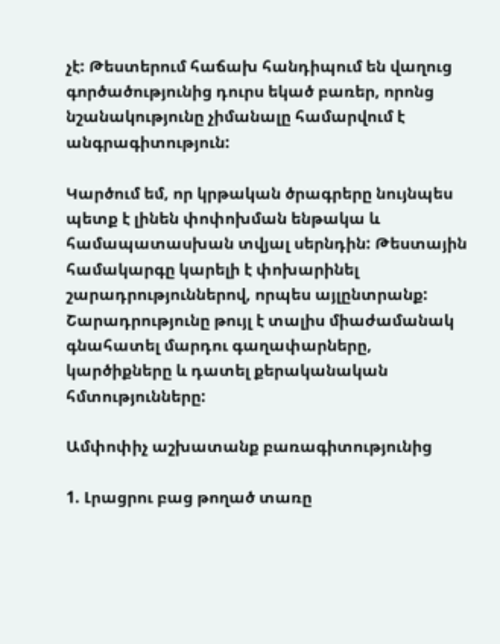չէ: Թեստերում հաճախ հանդիպում են վաղուց գործածությունից դուրս եկած բառեր, որոնց նշանակությունը չիմանալը համարվում է անգրագիտություն:

Կարծում եմ, որ կրթական ծրագրերը նույնպես պետք է լինեն փոփոխման ենթակա և համապատասխան տվյալ սերնդին: Թեստային համակարգը կարելի է փոխարինել շարադրություններով, որպես այլընտրանք: Շարադրությունը թույլ է տալիս միաժամանակ գնահատել մարդու գաղափարները, կարծիքները և դատել քերականական հմտությունները:

Ամփոփիչ աշխատանք բառագիտությունից

1. Լրացրու բաց թողած տառը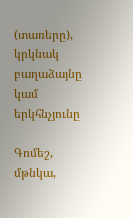(տառերը), կրկնակ բաղաձայնը կամ երկհնչյունը

Գոմեշ, մթնկա,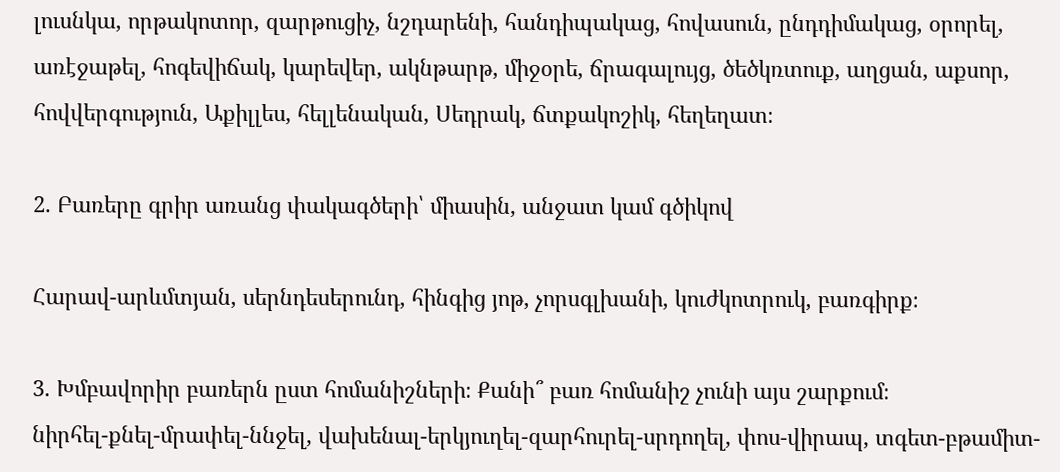լուսնկա, որթակոտոր, զարթուցիչ, նշդարենի, հանդիպակաց, հովասուն, ընդդիմակաց, օրորել, առէջաթել, հոգեվիճակ, կարեվեր, ակնթարթ, միջօրե, ճրագալույց, ծեծկռտուք, աղցան, աքսոր, հովվերգություն, Աքիլլես, հելլենական, Սեդրակ, ճտքակոշիկ, հեղեղատ։

2. Բառերը գրիր առանց փակագծերի՝ միասին, անջատ կամ գծիկով

Հարավ-արևմտյան, սերնդեսերունդ, հինգից յոթ, չորսգլխանի, կուժկոտրուկ, բառգիրք։

3. Խմբավորիր բառերն ըստ հոմանիշների։ Քանի՞ բառ հոմանիշ չունի այս շարքում։
նիրհել-քնել-մրափել-ննջել, վախենալ-երկյուղել-զարհուրել-սրդողել, փոս-վիրապ, տգետ-բթամիտ-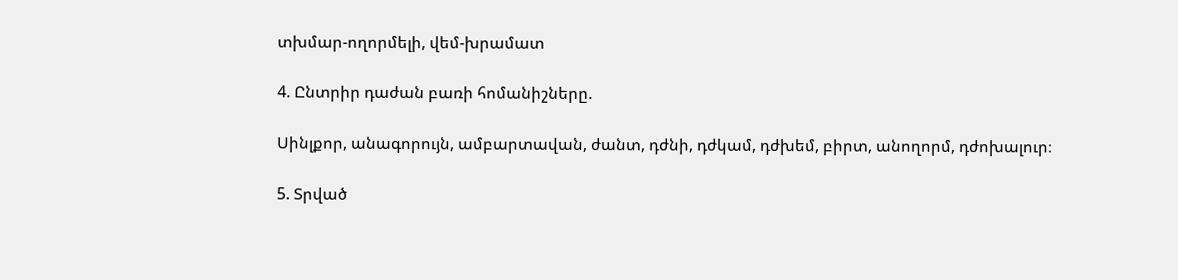տխմար-ողորմելի, վեմ-խրամատ

4. Ընտրիր դաժան բառի հոմանիշները.

Սինլքոր, անագորույն, ամբարտավան, ժանտ, դժնի, դժկամ, դժխեմ, բիրտ, անողորմ, դժոխալուր։

5. Տրված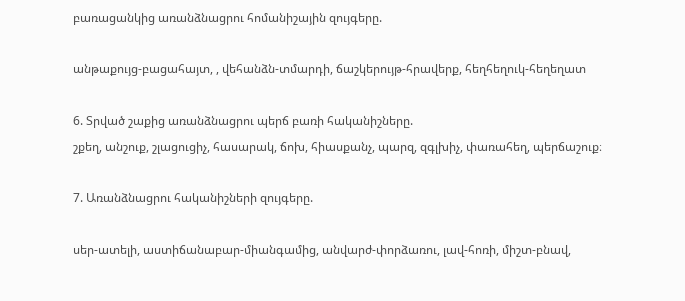բառացանկից առանձնացրու հոմանիշային զույգերը.

անթաքույց-բացահայտ, , վեհանձն-տմարդի, ճաշկերույթ-հրավերք, հեղհեղուկ-հեղեղատ

6. Տրված շաքից առանձնացրու պերճ բառի հականիշները.
շքեղ, անշուք, շլացուցիչ, հասարակ, ճոխ, հիասքանչ, պարզ, զգլխիչ, փառահեղ, պերճաշուք։

7. Առանձնացրու հականիշների զույգերը.

սեր-ատելի, աստիճանաբար-միանգամից, անվարժ-փորձառու, լավ-հոռի, միշտ-բնավ,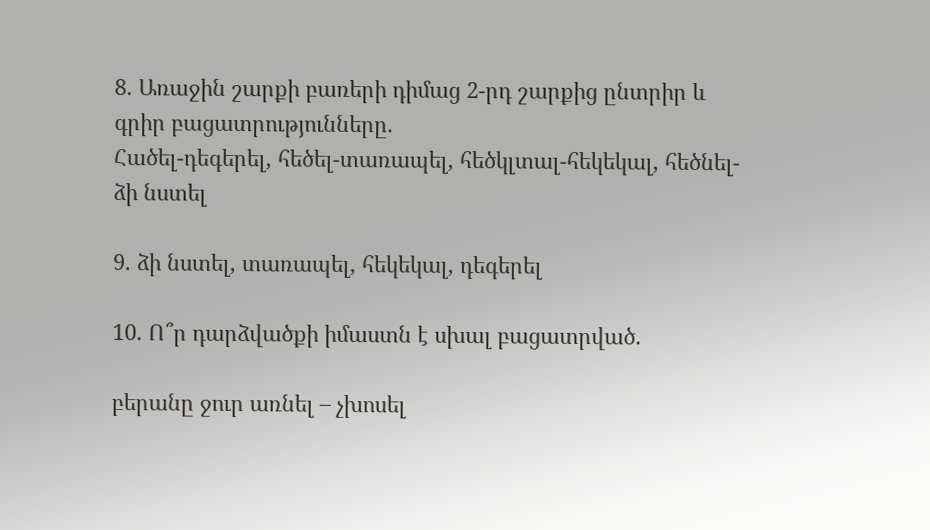8. Առաջին շարքի բառերի դիմաց 2-րդ շարքից ընտրիր և գրիր բացատրությունները.
Հածել-դեգերել, հեծել-տառապել, հեծկլտալ-հեկեկալ, հեծնել-ձի նստել

9. ձի նստել, տառապել, հեկեկալ, դեգերել

10. Ո՞ր դարձվածքի իմաստն է սխալ բացատրված.

բերանը ջուր առնել – չխոսել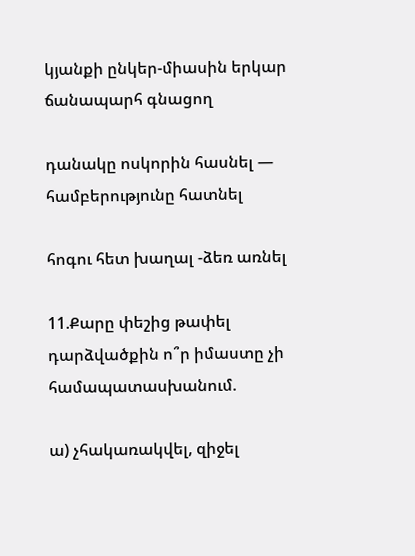կյանքի ընկեր-միասին երկար ճանապարհ գնացող

դանակը ոսկորին հասնել —   համբերությունը հատնել

հոգու հետ խաղալ -ձեռ առնել

11.Քարը փեշից թափել դարձվածքին ո՞ր իմաստը չի համապատասխանում.

ա) չհակառակվել, զիջել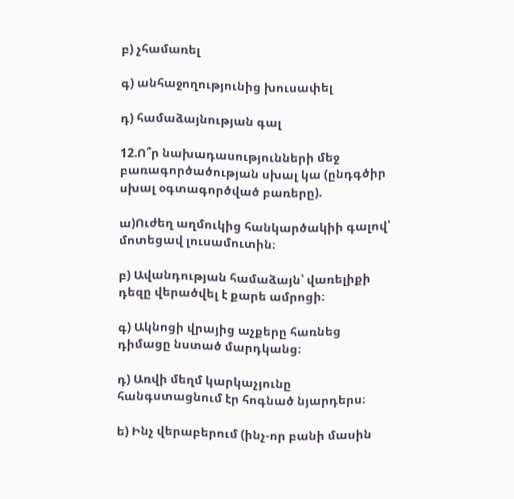բ) չհամառել

գ) անհաջողությունից խուսափել

դ) համաձայնության գալ

12.Ո՞ր նախադասությունների մեջ բառագործածության սխալ կա (ընդգծիր սխալ օգտագործված բառերը).

ա)Ուժեղ աղմուկից հանկարծակիի գալով՝ մոտեցավ լուսամուտին։

բ) Ավանդության համաձայն՝ վառելիքի դեզը վերածվել է քարե ամրոցի։

գ) Ակնոցի վրայից աչքերը հառնեց դիմացը նստած մարդկանց։

դ) Առվի մեղմ կարկաչյունը հանգստացնում էր հոգնած նյարդերս։

ե) Ինչ վերաբերում (ինչ-որ բանի մասին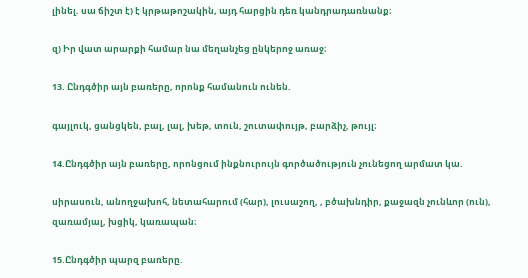լինել. սա ճիշտ է) է կրթաթոշակին, այդ հարցին դեռ կանդրադառնանք։

զ) Իր վատ արարքի համար նա մեղանչեց ընկերոջ առաջ։

13. Ընդգծիր այն բառերը, որոնք համանուն ունեն.

գայլուկ, ցանցկեն, բալ, լալ, խեթ, տուն, շուտափույթ, բարձիչ, թույլ։

14.Ընդգծիր այն բառերը, որոնցում ինքնուրույն գործածություն չունեցող արմատ կա.

սիրասուն, անողջախոհ, նետահարում (հար), լուսաշող, , բծախնդիր, քաջազն չունևոր (ուն), զառամյալ, խցիկ, կառապան։

15.Ընդգծիր պարզ բառերը.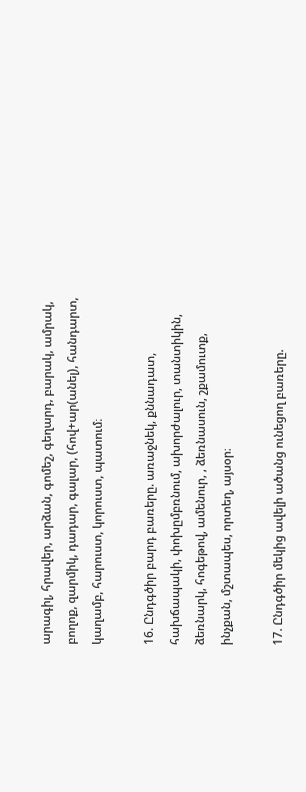արագիլ, հրավեր, արձան, գոմեշ, գեղարդ, բարակ, ամրակ, բողոք, զարմիկ, դադար, գալար, (հով+ար(անել), հանդարտ, կաղամբ, հարուստ, կորուստ, պատում։

16. Ընդգծիր բարդ բառերը. առաջնեկ, քննադատ, հախճապակի, փոխըմբռնում, ախորժալուր, տանտիկին, ձեռնարկ, հոգեթով, ամենուր, , ձեռնասուն, շքամուտք, ինչքան, մշտապես, որտեղ, այսօր։

17. Ընդգծիր մեկից ավելի ածանց ունեցող բառերը.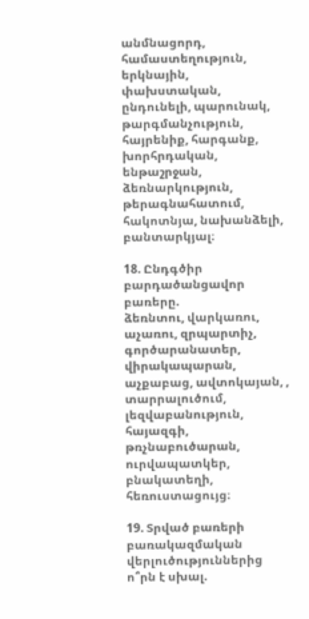անմնացորդ, համաստեղություն, երկնային, փախստական, ընդունելի, պարունակ, թարգմանչություն, հայրենիք, հարգանք, խորհրդական, ենթաշրջան, ձեռնարկություն, թերագնահատում, հակոտնյա, նախանձելի, բանտարկյալ։

18. Ընդգծիր բարդածանցավոր բառերը.
ձեռնտու, վարկառու, աչառու, զրպարտիչ, գործարանատեր, վիրակապարան, աչքաբաց, ավտոկայան, , տարրալուծում, լեզվաբանություն, հայազգի, թռչնաբուծարան, ուրվապատկեր, բնակատեղի, հեռուստացույց։

19. Տրված բառերի բառակազմական վերլուծություններից ո՞րն է սխալ.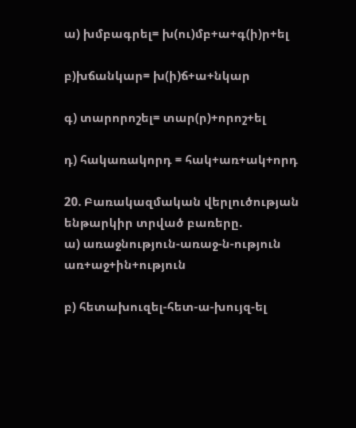ա) խմբագրել= խ(ու)մբ+ա+գ(ի)ր+ել

բ)խճանկար= խ(ի)ճ+ա+նկար

գ) տարորոշել= տար(ր)+որոշ+ել

դ) հակառակորդ = հակ+առ+ակ+որդ

20. Բառակազմական վերլուծության ենթարկիր տրված բառերը.
ա) առաջնություն-առաջ-ն-ություն առ+աջ+ին+ություն

բ) հետախուզել-հետ-ա-խույզ-ել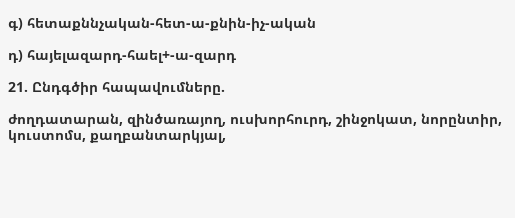գ) հետաքննչական-հետ-ա-քնին-իչ-ական

դ) հայելազարդ-հաել+-ա-զարդ

21. Ընդգծիր հապավումները.

ժողդատարան, զինծառայող, ուսխորհուրդ, շինջոկատ, նորընտիր, կուստոմս, քաղբանտարկյալ,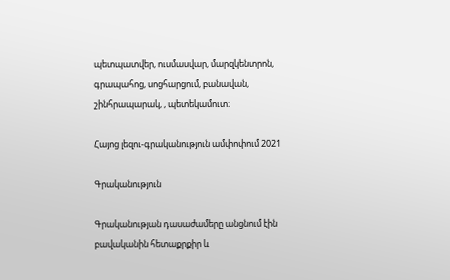պետպատվեր, ուսմասվար, մարզկենտրոն, գրապահոց, սոցհարցում, բանավան, շինհրապարակ, , պետեկամուտ։

Հայոց լեզու-գրականություն ամփոփում 2021

Գրականություն

Գրականության դասաժամերը անցնում էին բավականին հետաքրքիր և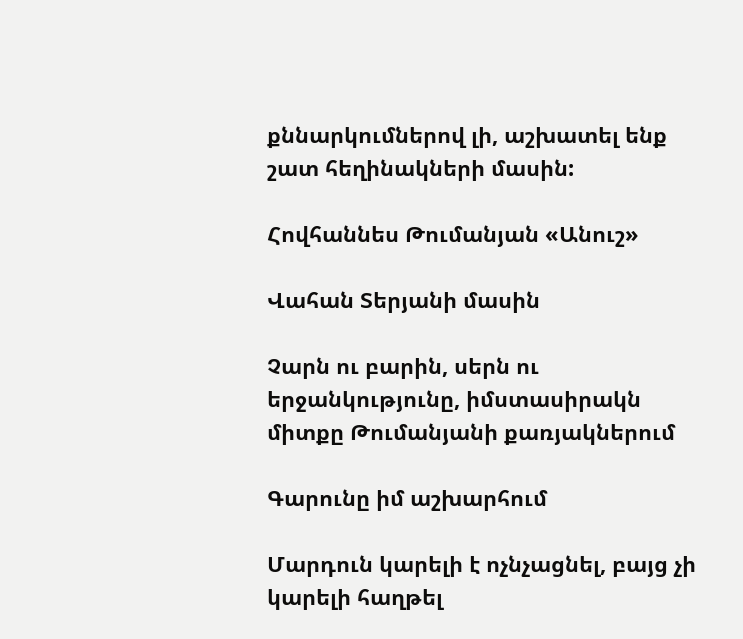քննարկումներով լի, աշխատել ենք շատ հեղինակների մասին:

Հովհաննես Թումանյան «Անուշ»

Վահան Տերյանի մասին

Չարն ու բարին, սերն ու երջանկությունը, իմստասիրակն միտքը Թումանյանի քառյակներում

Գարունը իմ աշխարհում

Մարդուն կարելի է ոչնչացնել, բայց չի կարելի հաղթել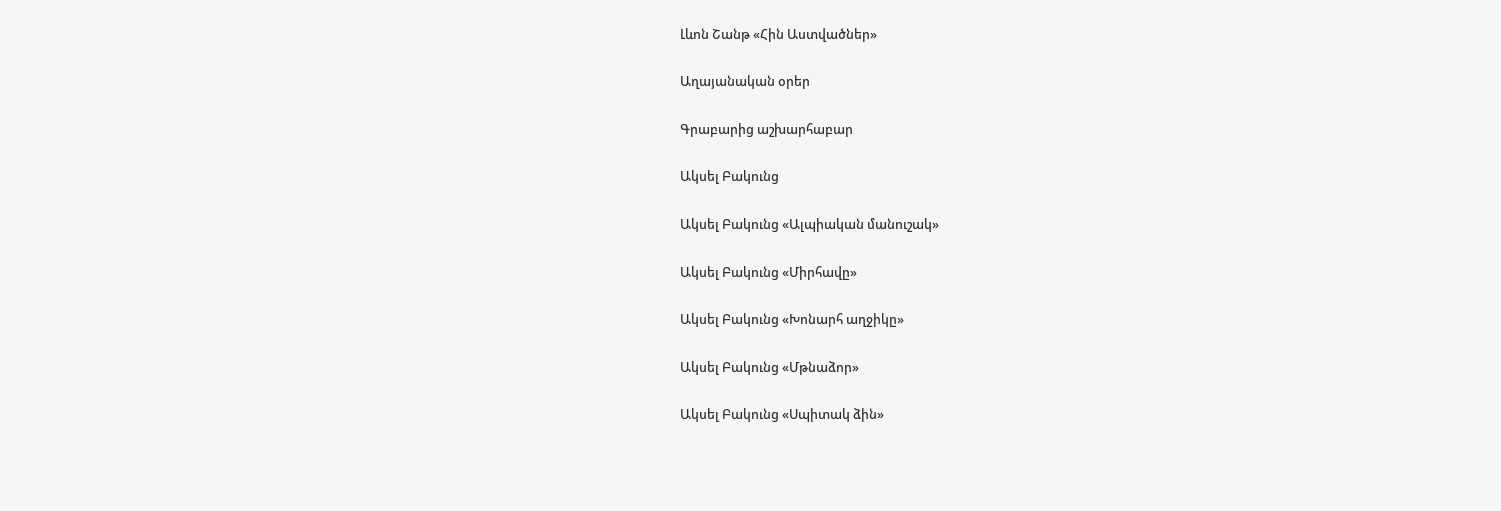Լևոն Շանթ «Հին Աստվածներ»

Աղայանական օրեր

Գրաբարից աշխարհաբար

Ակսել Բակունց

Ակսել Բակունց «Ալպիական մանուշակ»

Ակսել Բակունց «Միրհավը»

Ակսել Բակունց «Խոնարհ աղջիկը»

Ակսել Բակունց «Մթնաձոր»

Ակսել Բակունց «Սպիտակ ձին»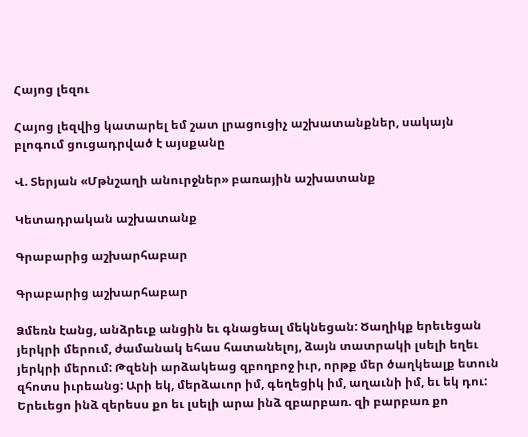Հայոց լեզու

Հայոց լեզվից կատարել եմ շատ լրացուցիչ աշխատանքներ, սակայն բլոգում ցուցադրված է այսքանը

Վ. Տերյան «Մթնշաղի անուրջներ» բառային աշխատանք

Կետադրական աշխատանք

Գրաբարից աշխարհաբար

Գրաբարից աշխարհաբար

Ձմեռն էանց, անձրեւք անցին եւ գնացեալ մեկնեցան: Ծաղիկք երեւեցան յերկրի մերում, ժամանակ եհաս հատանելոյ, ձայն տատրակի լսելի եղեւ յերկրի մերում: Թզենի արձակեաց զբողբոջ իւր, որթք մեր ծաղկեալք ետուն զհոտս իւրեանց: Արի եկ, մերձաւոր իմ, գեղեցիկ իմ, աղաւնի իմ, եւ եկ դու: Երեւեցո ինձ զերեսս քո եւ լսելի արա ինձ զբարբառ. զի բարբառ քո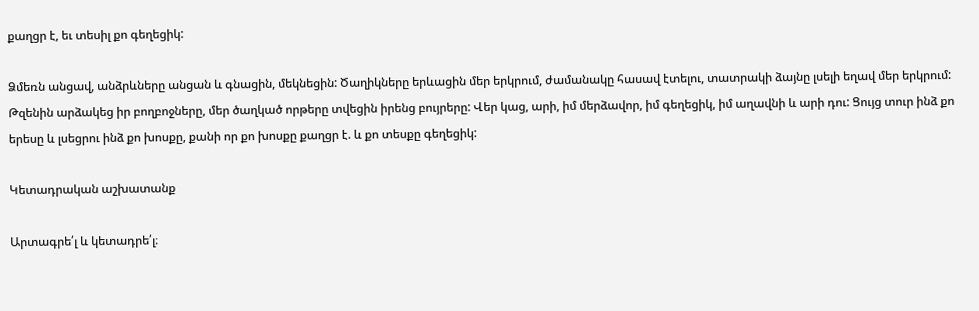քաղցր է, եւ տեսիլ քո գեղեցիկ:

Ձմեռն անցավ, անձրևները անցան և գնացին, մեկնեցին: Ծաղիկները երևացին մեր երկրում, ժամանակը հասավ էտելու, տատրակի ձայնը լսելի եղավ մեր երկրում: Թզենին արձակեց իր բողբոջները, մեր ծաղկած որթերը տվեցին իրենց բույրերը: Վեր կաց, արի, իմ մերձավոր, իմ գեղեցիկ, իմ աղավնի և արի դու: Ցույց տուր ինձ քո երեսը և լսեցրու ինձ քո խոսքը, քանի որ քո խոսքը քաղցր է. և քո տեսքը գեղեցիկ:

Կետադրական աշխատանք

Արտագրե՛լ և կետադրե՛լ։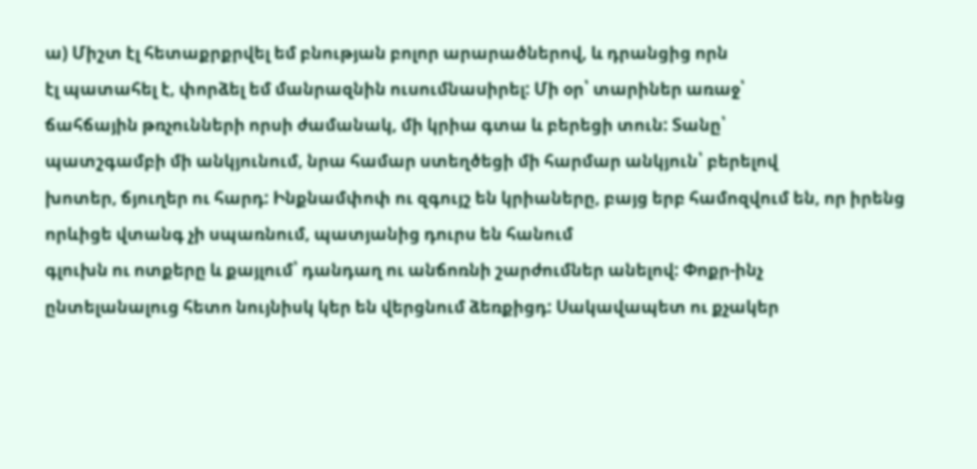ա) Միշտ էլ հետաքրքրվել եմ բնության բոլոր արարածներով, և դրանցից որն
էլ պատահել է, փորձել եմ մանրազնին ուսումնասիրել: Մի օր՝ տարիներ առաջ՝
ճահճային թռչունների որսի ժամանակ, մի կրիա գտա և բերեցի տուն: Տանը՝
պատշգամբի մի անկյունում, նրա համար ստեղծեցի մի հարմար անկյուն՝ բերելով
խոտեր, ճյուղեր ու հարդ: Ինքնամփոփ ու զգույշ են կրիաները, բայց երբ համոզվում են, որ իրենց որևիցե վտանգ չի սպառնում, պատյանից դուրս են հանում
գլուխն ու ոտքերը և քայլում՝ դանդաղ ու անճոռնի շարժումներ անելով: Փոքր-ինչ
ընտելանալուց հետո նույնիսկ կեր են վերցնում ձեռքիցդ: Սակավապետ ու քչակեր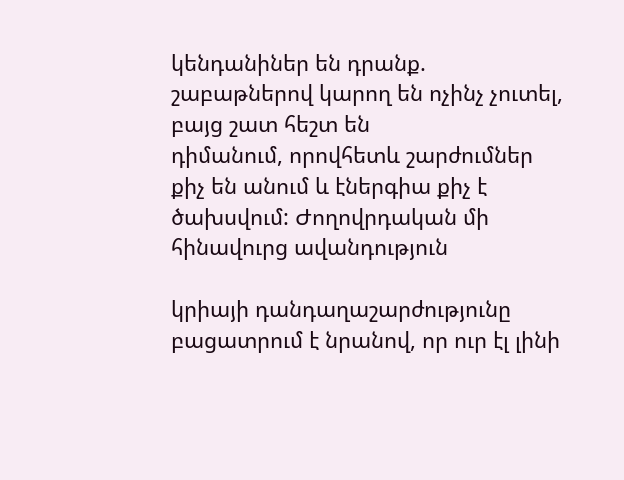կենդանիներ են դրանք. շաբաթներով կարող են ոչինչ չուտել, բայց շատ հեշտ են
դիմանում, որովհետև շարժումներ քիչ են անում և էներգիա քիչ է ծախսվում: Ժողովրդական մի հինավուրց ավանդություն

կրիայի դանդաղաշարժությունը բացատրում է նրանով, որ ուր էլ լինի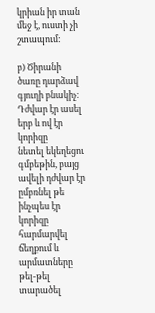կրիան իր տան մեջ է, ուստի չի շտապում:

բ) Ծիրանի ծառը դարձավ գյուղի բնակիչ։ Դժվար էր ասել երբ և ով էր կորիզը
նետել եկեղեցու գմբեթին, բայց ավելի դժվար էր ըմբռնել թե ինչպես էր կորիզը
հարմարվել ճեղքում և արմատները թել-թել տարածել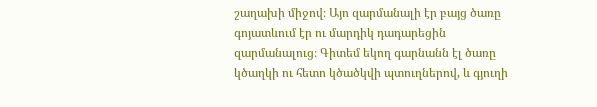շաղախի միջով։ Այո զարմանալի էր բայց ծառը գոյատևում էր ու մարդիկ դադարեցին զարմանալուց։ Գիտեմ եկող գարնանն էլ ծառը կծաղկի ու հետո կծածկվի պտուղներով, և գյուղի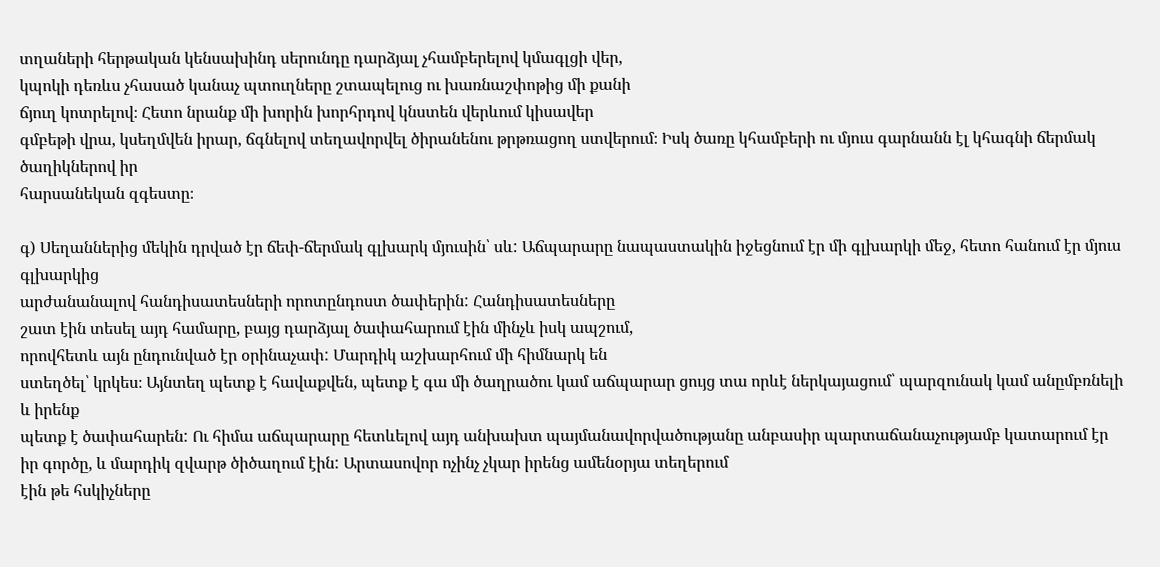տղաների հերթական կենսախինդ սերունդը դարձյալ չհամբերելով կմագլցի վեր,
կպոկի դեռևս չհասած կանաչ պտուղները շտապելուց ու խառնաշփոթից մի քանի
ճյուղ կոտրելով։ Հետո նրանք մի խորին խորհրդով կնստեն վերևում կիսավեր
գմբեթի վրա, կսեղմվեն իրար, ճգնելով տեղավորվել ծիրանենու թրթռացող ստվերում։ Իսկ ծառը կհամբերի ու մյուս գարնանն էլ կհագնի ճերմակ ծաղիկներով իր
հարսանեկան զգեստը։

գ) Սեղաններից մեկին դրված էր ճեփ-ճերմակ գլխարկ մյուսին՝ սև: Աճպարարը նապաստակին իջեցնում էր մի գլխարկի մեջ, հետո հանում էր մյուս գլխարկից
արժանանալով հանդիսատեսների որոտընդոստ ծափերին: Հանդիսատեսները
շատ էին տեսել այդ համարը, բայց դարձյալ ծափահարում էին մինչև իսկ ապշում,
որովհետև այն ընդունված էր օրինաչափ: Մարդիկ աշխարհում մի հիմնարկ են
ստեղծել՝ կրկես։ Այնտեղ պետք է հավաքվեն, պետք է գա մի ծաղրածու կամ աճպարար ցույց տա որևէ ներկայացում՝ պարզունակ կամ անըմբռնելի և իրենք
պետք է ծափահարեն: Ու հիմա աճպարարը հետևելով այդ անխախտ պայմանավորվածությանը անբասիր պարտաճանաչությամբ կատարում էր իր գործը, և մարդիկ զվարթ ծիծաղում էին: Արտասովոր ոչինչ չկար իրենց ամենօրյա տեղերում
էին թե հսկիչները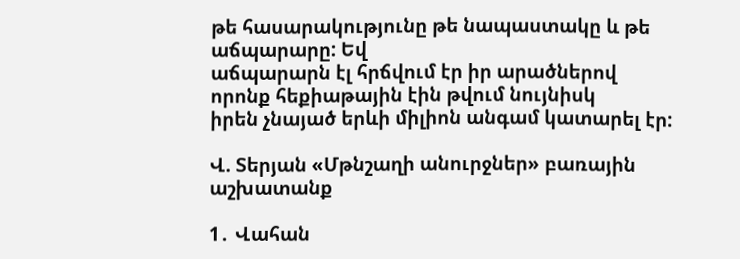թե հասարակությունը թե նապաստակը և թե աճպարարը: Եվ
աճպարարն էլ հրճվում էր իր արածներով որոնք հեքիաթային էին թվում նույնիսկ
իրեն չնայած երևի միլիոն անգամ կատարել էր:

Վ. Տերյան «Մթնշաղի անուրջներ» բառային աշխատանք

1․ Վահան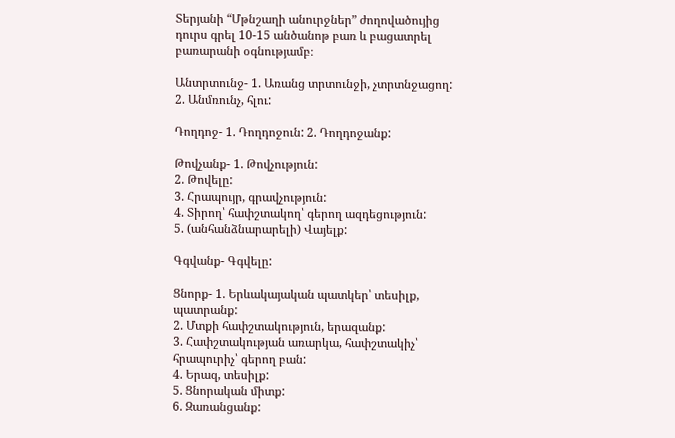Տերյանի “Մթնշաղի անուրջներ” ժողովածույից դուրս գրել 10-15 անծանոթ բառ և բացատրել բառարանի օգնությամբ։

Անտրտունջ- 1. Առանց տրտունջի, չտրտնջացող:
2. Անմռունչ, հլու:

Դողդոջ- 1. Դողդոջուն: 2. Դողդոջանք:

Թովչանք- 1. Թովչություն:
2. Թովելը:
3. Հրապույր, գրավչություն:
4. Տիրող՝ հափշտակող՝ գերող ազդեցություն:
5. (անհանձնարարելի) Վայելք:

Գգվանք- Գգվելը:

Ցնորք- 1. Երևակայական պատկեր՝ տեսիլք, պատրանք:
2. Մտքի հափշտակություն, երազանք:
3. Հափշտակության առարկա, հափշտակիչ՝ հրապուրիչ՝ գերող բան:
4. Երազ, տեսիլք:
5. Ցնորական միտք:
6. Զառանցանք: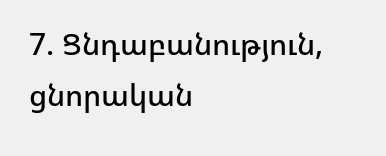7. Ցնդաբանություն, ցնորական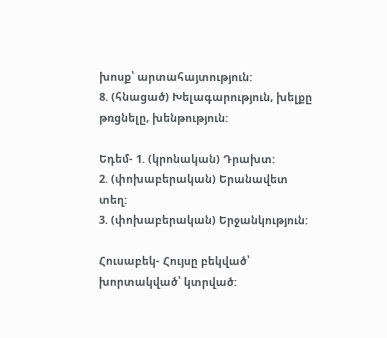խոսք՝ արտահայտություն:
8. (հնացած) Խելագարություն, խելքը թռցնելը, խենթություն:

Եդեմ- 1. (կրոնական) Դրախտ:
2. (փոխաբերական) Երանավետ տեղ:
3. (փոխաբերական) Երջանկություն:

Հուսաբեկ- Հույսը բեկված՝ խորտակված՝ կտրված: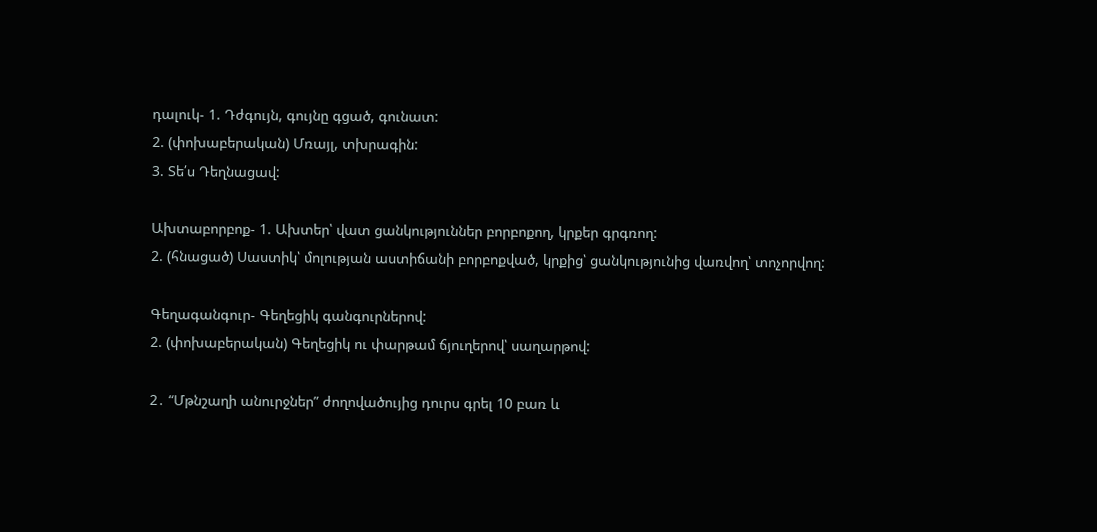դալուկ- 1. Դժգույն, գույնը գցած, գունատ:
2. (փոխաբերական) Մռայլ, տխրագին:
3. Տե՛ս Դեղնացավ:

Ախտաբորբոք- 1. Ախտեր՝ վատ ցանկություններ բորբոքող, կրքեր գրգռող:
2. (հնացած) Սաստիկ՝ մոլության աստիճանի բորբոքված, կրքից՝ ցանկությունից վառվող՝ տոչորվող:

Գեղագանգուր- Գեղեցիկ գանգուրներով:
2. (փոխաբերական) Գեղեցիկ ու փարթամ ճյուղերով՝ սաղարթով:

2․ “Մթնշաղի անուրջներ” ժողովածույից դուրս գրել 10 բառ և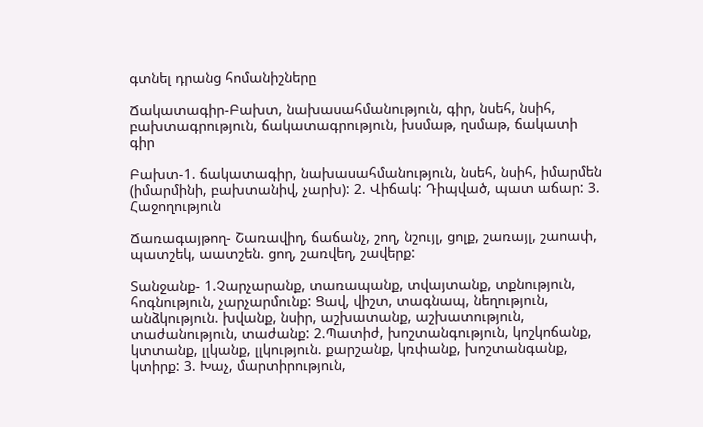գտնել դրանց հոմանիշները

Ճակատագիր-Բախտ, նախասահմանություն, գիր, նսեհ, նսիհ, բախտագրություն, ճակատագրություն, խսմաթ, ղսմաթ, ճակատի գիր

Բախտ-1. ճակատագիր, նախասահմանություն, նսեհ, նսիհ, իմարմեն (իմարմինի, բախտանիվ, չարխ): 2. Վիճակ: Դիպված, պատ աճար: 3. Հաջողություն

Ճառագայթող- Շառավիղ, ճաճանչ, շող, նշույլ, ցոլք, շառայլ, շաոափ, պատշեկ, աատշեն. ցող, շառվեղ, շավերք:

Տանջանք- 1.Չարչարանք, տառապանք, տվայտանք, տքնություն, հոգնություն, չարչարմունք: Ցավ, վիշտ, տագնապ, նեղություն, անձկություն. խվանք, նսիր, աշխատանք, աշխատություն, տաժանություն, տաժանք: 2.Պատիժ, խոշտանգություն, կոշկոճանք, կտտանք, լլկանք, լլկություն. քարշանք, կռփանք, խոշտանգանք, կտիրք: 3. Խաչ, մարտիրություն,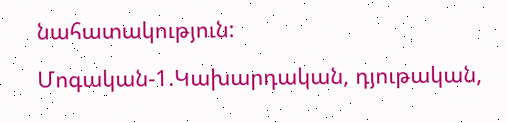նահատակություն:

Մոգական-1.Կախարդական, դյութական,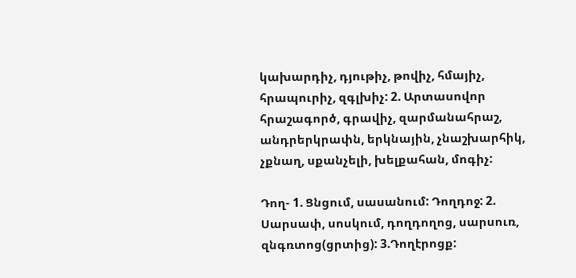կախարդիչ, դյութիչ, թովիչ, հմայիչ, հրապուրիչ, զգլխիչ: 2. Արտասովոր հրաշագործ, գրավիչ, զարմանահրաշ, անդրերկրափն, երկնային, չնաշխարհիկ, չքնաղ, սքանչելի, խելքահան, մոգիչ:

Դող- 1. Ցնցում, սասանում: Դողդոջ: 2. Սարսափ, սոսկում, դողդողոց, սարսուռ, զնգռտոց(ցրտից): 3.Դողէրոցք: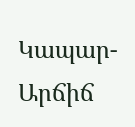Կապար- Արճիճ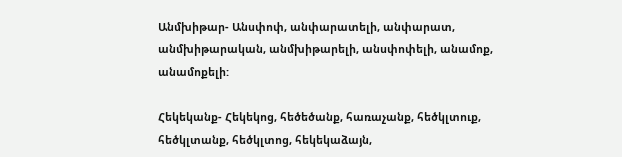Անմխիթար- Անսփոփ, անփարատելի, անփարատ, անմխիթարական, անմխիթարելի, անսփոփելի, անամոք, անամոքելի:

Հեկեկանք- Հեկեկոց, հեծեծանք, հառաչանք, հեծկլտուք, հեծկլտանք, հեծկլտոց, հեկեկաձայն,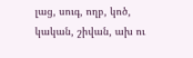լաց, սուգ, ողբ, կոծ, կական, շիվան, ախ ու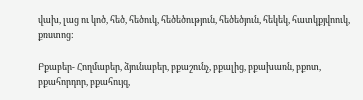վախ, լաց ու կոծ, հեծ, հեծուկ, հեծեծություն, հեծեծյուն, հեկեկ, հատկքյվոուկ, քռստոց:

Բքաբեր- Հողմաբեր, ձյունաբեր, բքաշունչ, բքալից, բքախառն, բքոտ, բքահորդոր, բքահույզ,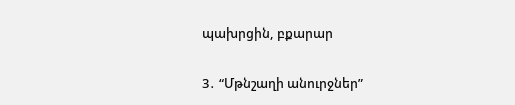պախրցին, բքարար

3․ “Մթնշաղի անուրջներ”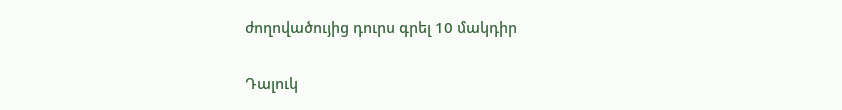ժողովածույից դուրս գրել 10 մակդիր

Դալուկ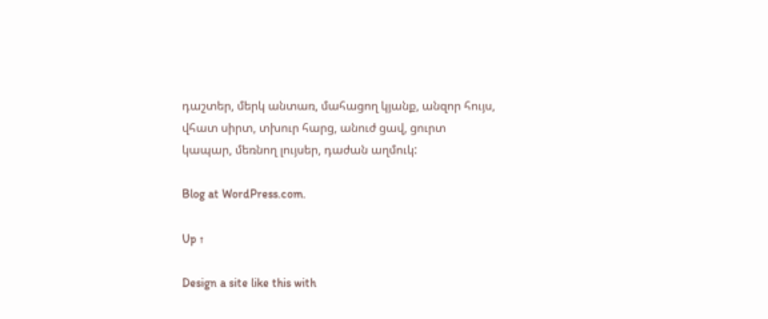դաշտեր, մերկ անտառ, մահացող կյանք, անզոր հույս, վհատ սիրտ, տխուր հարց, անուժ ցավ, ցուրտ կապար, մեռնող լույսեր, դաժան աղմուկ:

Blog at WordPress.com.

Up ↑

Design a site like this with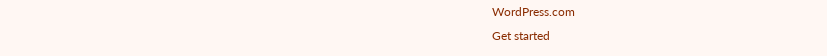WordPress.com
Get started